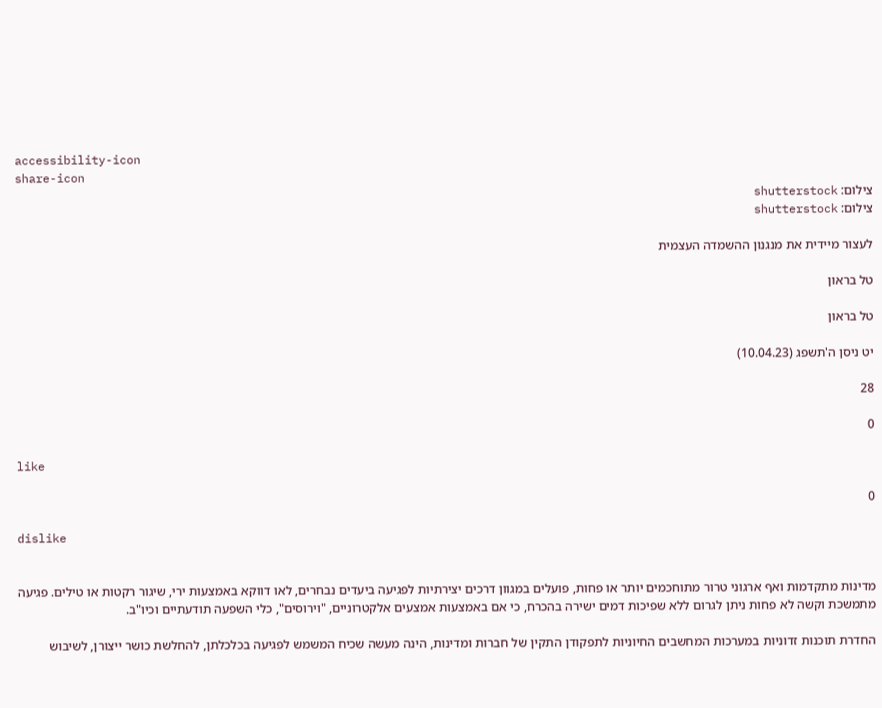accessibility-icon
share-icon
צילום: shutterstock
צילום: shutterstock

לעצור מיידית את מנגנון ההשמדה העצמית

טל בראון

טל בראון

יט ניסן ה'תשפג (10.04.23)

28

0

like

0

dislike


מדינות מתקדמות ואף ארגוני טרור מתוחכמים יותר או פחות, פועלים במגוון דרכים יצירתיות לפגיעה ביעדים נבחרים, לאו דווקא באמצעות ירי, שיגור רקטות או טילים. פגיעה מתמשכת וקשה לא פחות ניתן לגרום ללא שפיכות דמים ישירה בהכרח, כי אם באמצעות אמצעים אלקטרוניים, "וירוסים", כלי השפעה תודעתיים וכיו"ב.

החדרת תוכנות זדוניות במערכות המחשבים החיוניות לתפקודן התקין של חברות ומדינות, הינה מעשה שכיח המשמש לפגיעה בכלכלתן, להחלשת כושר ייצורן, לשיבוש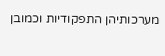מערכותיהן התפקודיות וכמובן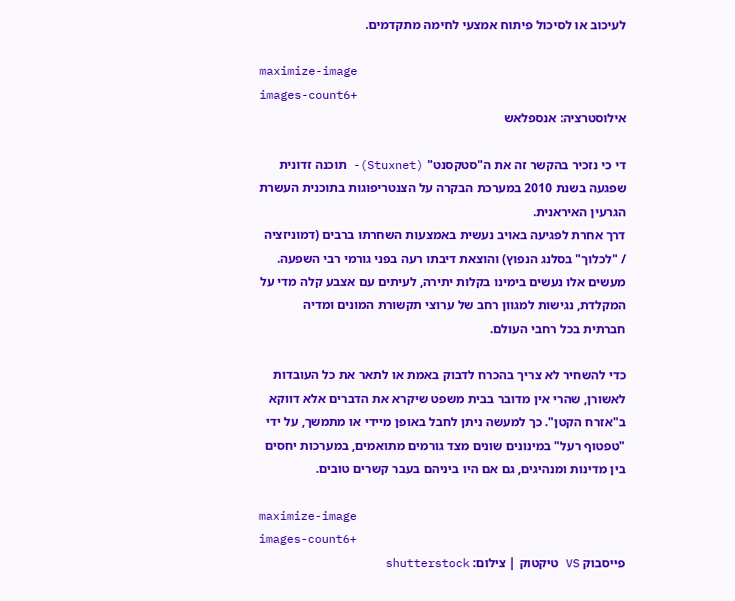לעיכוב או לסיכול פיתוח אמצעי לחימה מתקדמים.

maximize-image
images-count6+
אילוסטרציה: אנספלאש

די כי נזכיר בהקשר זה את ה"סטקסנט" (Stuxnet)- תוכנה זדונית שפגעה בשנת 2010 במערכת הבקרה על הצנטריפוגות בתוכנית העשרת הגרעין האיראנית.
דרך אחרת לפגיעה באויב נעשית באמצעות השחרתו ברבים (דמוניזציה / "לכלוך" בסלנג הנפוץ) והוצאת דיבתו רעה בפני גורמי רבי השפעה. מעשים אלו נעשים בימינו בקלות יתירה, לעיתים עם אצבע קלה מדי על המקלדת, נגישות למגוון רחב של ערוצי תקשורת המונים ומדיה חברתית בכל רחבי העולם.

כדי להשחיר לא צריך בהכרח לדבוק באמת או לתאר את כל העובדות לאשורן, שהרי אין מדובר בבית משפט שיקרא את הדברים אלא דווקא ב"אזרח הקטן". כך למעשה ניתן לחבל באופן מיידי או מתמשך, על ידי "טפטוף רעל" במינונים שונים מצד גורמים מתואמים, במערכות יחסים בין מדינות ומנהיגים, גם אם היו ביניהם בעבר קשרים טובים.

maximize-image
images-count6+
פייסבוק VS טיקטוק | צילום: shutterstock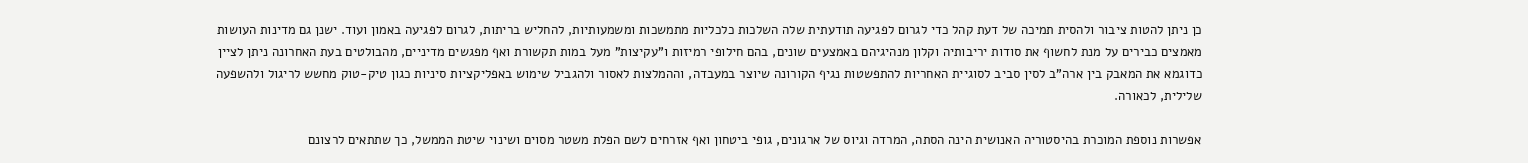כן ניתן להטות ציבור ולהסית תמיכה של דעת קהל כדי לגרום לפגיעה תודעתית שלה השלכות כלכליות מתמשכות ומשמעותיות, להחליש בריתות, לגרום לפגיעה באמון ועוד. ישנן גם מדינות העושות מאמצים כבירים על מנת לחשוף את סודות יריבותיה וקלון מנהיגיהם באמצעים שונים, בהם חילופי רמיזות ו"עקיצות" מעל במות תקשורת ואף מפגשים מדיניים, מהבולטים בעת האחרונה ניתן לציין כדוגמא את המאבק בין ארה"ב לסין סביב לסוגיית האחריות להתפשטות נגיף הקורונה שיוצר במעבדה, וההמלצות לאסור ולהגביל שימוש באפליקציות סיניות כגון טיק-טוק מחשש לריגול ולהשפעה שלילית, לכאורה.

אפשרות נוספת המוכרת בהיסטוריה האנושית הינה הסתה, המרדה וגיוס של ארגונים, גופי ביטחון ואף אזרחים לשם הפלת משטר מסוים ושינוי שיטת הממשל, כך שתתאים לרצונם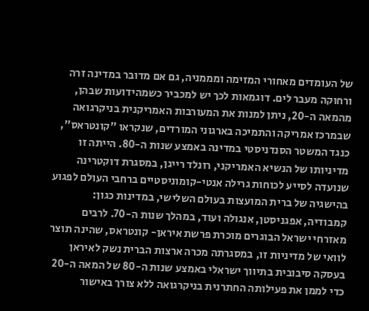של העומדים מאחורי המזימה ומממניה, גם אם מדובר במדינה זרה ורחוקה מעבר לים. דוגמאות לכך יש למכביר כשמהידועות שבהן, מהמאה ה-20, ניתן למנות את המעורבות האמריקנית בניקרגואה שבמרכז אמריקה והתמיכה בארגוני המורדים, שנקראו "קונטראס", כנגד המשטר הסנדניסטי במדינה באמצע שנות ה-80. הייתה זו מדיניותו של הנשיא האמריקני, רונלד רייגן, במסגרת דוקטרינה שנועדה לסייע לכוחות גרילה אנטי-קומוניסטיים ברחבי העולם לפגוע בהישגיה של ברית המועצות בעולם השלישי, במדינות כגון: קמבודיה, אפגניסטן, אנגולה ועוד, במהלך שנות ה-70. לרבים מאזרחי ישראל הבוגרים מוכרת פרשת איראן- קונטראס, שהינה תוצר לוואי של מדיניות זו, במסגרתה מכרה ארצות הברית נשק לאיראן בעסקה סיבובית בתיווך ישראלי באמצע שנות ה-80 של המאה ה-20 כדי לממן את פעילותה החתרנית בניקרגואה ללא צורך באישור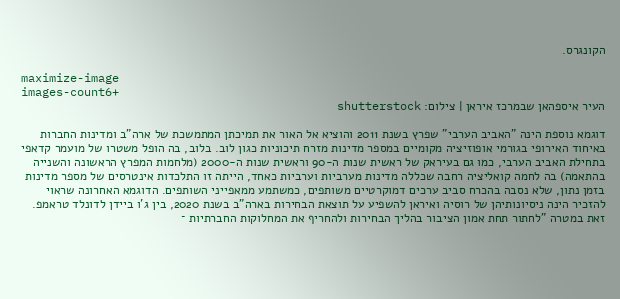הקונגרס.

maximize-image
images-count6+
העיר איספהאן שבמרכז איראן | צילום: shutterstock

דוגמא נוספת הינה "האביב הערבי" שפרץ בשנת 2011 והוציא אל האור את תמיכתן המתמשכת של ארה"ב ומדינות החברות באיחוד האירופי בגורמי אופוזיציה מקומיים במספר מדינות מזרח תיכוניות כגון לוב. בלוב, בה הופל משטרו של מועמר קדאפי בתחילת האביב הערבי, כמו גם בעיראק של ראשית שנות ה-90 וראשית שנות ה-2000 (מלחמות המפרץ הראשונה והשנייה בהתאמה) בה לחמה קואליציה רחבה שכללה מדינות מערביות וערביות כאחד, הייתה זו התלכדות אינטרסים של מספר מדינות בזמן נתון, שלא נסבה בהכרח סביב ערכים דמוקרטיים משותפים, כמשתמע ממאפייני השותפים. הדוגמא האחרונה שראוי להזכיר הינה ניסיונותיהן של רוסיה ואיראן להשפיע על תוצאת הבחירות בארה"ב בשנת 2020, בין ג'ו ביידן לדונלד טראמפ. זאת במטרה "לחתור תחת אמון הציבור בהליך הבחירות ולהחריף את המחלוקות החברתיות ־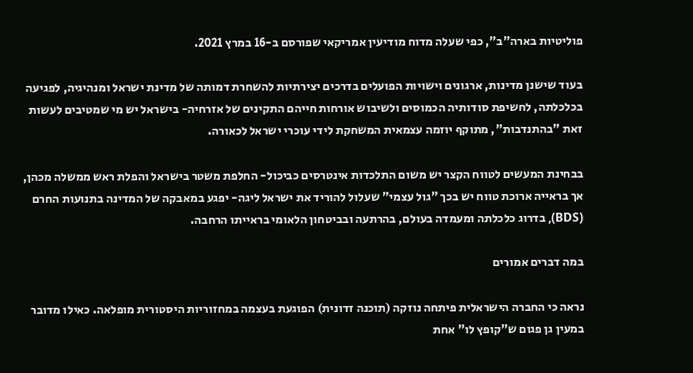פוליטיות בארה"ב", כפי שעלה מדוח מודיעין אמריקאי שפורסם ב-16 במרץ 2021.

בעוד שישנן מדינות, ארגונים וישויות הפועלים בדרכים יצירתיות להשחרת דמותה של מדינת ישראל ומנהיגיה, לפגיעה בכלכלתה, לחשיפת סודותיה הכמוסים ולשיבוש אורחות חייהם התקינים של אזרחיה- בישראל יש מי שמטיבים לעשות זאת "בהתנדבות", מתוקף יוזמה עצמאית המשחקת לידי עוכרי ישראל לכאורה.

בבחינת המעשים לטווח הקצר יש משום התלכדות אינטרסים כביכול- החלפת משטר בישראל והפלת ראש ממשלה מכהן, אך בראייה ארוכת טווח יש בכך "גול עצמי" שעלול להוריד את ישראל ליגה- יפגע במאבקה של המדינה בתנועות החרם (BDS), בדרוג כלכלתה ומעמדה בעולם, בהרתעה ובביטחון הלאומי בראייתו הרחבה.

במה דברים אמורים

נראה כי החברה הישראלית פיתחה נוזקה (תוכנה זדונית) הפוגעת בעצמה במחזוריות היסטורית מופלאה. כאילו מדובר במעין גן פגום ש"קופץ לו" אחת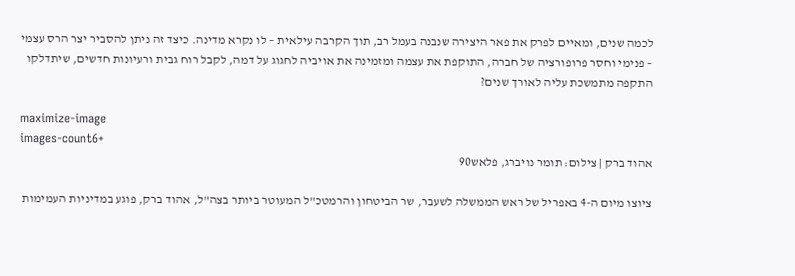לכמה שנים, ומאיים לפרק את פאר היצירה שנבנה בעמל רב, תוך הקרבה עילאית – לו נקרא מדינה. כיצד זה ניתן להסביר יצר הרס עצמי – פנימי וחסר פרופורציה של חברה, התוקפת את עצמה ומזמינה את אויביה לחגוג על דמה, לקבל רוח גבית ורעיונות חדשים, שיתדלקו התקפה מתמשכת עליה לאורך שנים?

maximize-image
images-count6+
אהוד ברק | צילום: תומר נויברג, פלאש90

ציוצו מיום ה-4 באפריל של ראש הממשלה לשעבר, שר הביטחון והרמטכ"ל המעוטר ביותר בצה"ל, אהוד ברק, פוגע במדיניות העמימות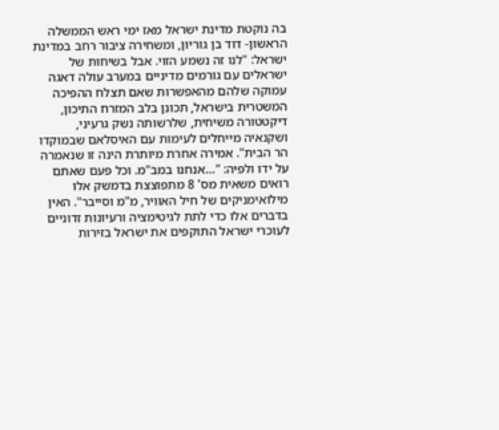בה נוקטת מדינת ישראל מאז ימי ראש הממשלה הראשון- דוד בן גוריון, ומשחירה ציבור רחב במדינת ישראל: "לנו זה נשמע הזוי. אבל בשיחות של ישראלים עם גורמים מדיניים במערב עולה דאגה עמוקה שלהם מהאפשרות שאם תצלח ההפיכה המשטרית בישראל, תכונן בלב המזרח התיכון, דיקטטורה משיחית, שלרשותה נשק גרעיני, ושקנאיה מייחלים לעימות עם האיסלאם שבמוקדו הר הבית". אמירה אחרת מיותרת הינה זו שנאמרה על ידו ולפיה: "…אנחנו במב"מ. וכל פעם שאתם רואים משאית מס' 8 מתפוצצת בדמשק אלו מילואימניקים של חיל האוויר, מ"מ וסייבר". האין בדברים אלו כדי לתת לגיטימציה ורעיונות זדוניים לעוכרי ישראל התוקפים את ישראל בזירות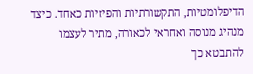הדיפלומטיות, התקשורתיות והפיזיות כאחד. כיצד מנהיג מנוסה ואחראי לכאורה, מתיר לעצמו להתבטא כך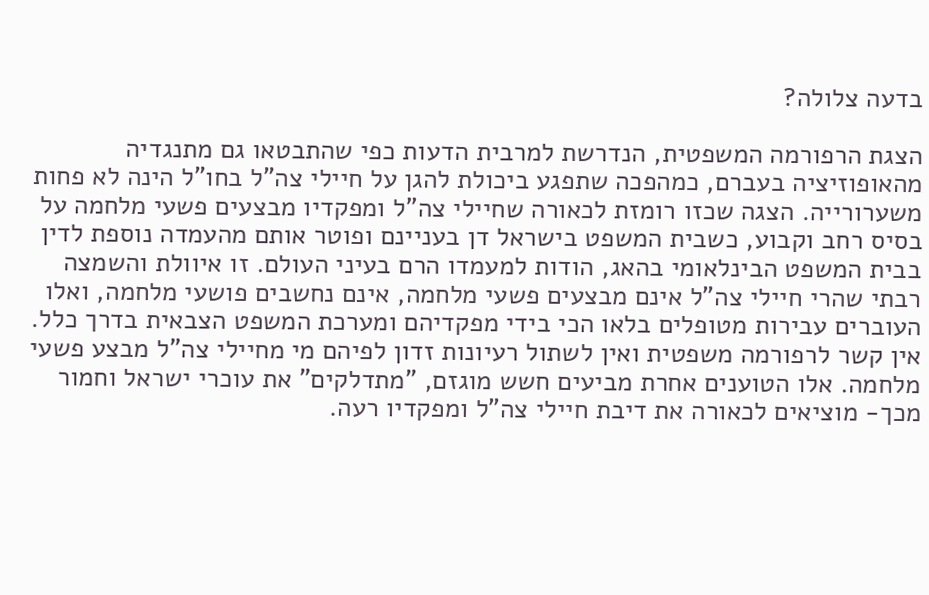בדעה צלולה?

הצגת הרפורמה המשפטית, הנדרשת למרבית הדעות כפי שהתבטאו גם מתנגדיה מהאופוזיציה בעברם, כמהפכה שתפגע ביכולת להגן על חיילי צה"ל בחו"ל הינה לא פחות משערורייה. הצגה שכזו רומזת לכאורה שחיילי צה"ל ומפקדיו מבצעים פשעי מלחמה על בסיס רחב וקבוע, כשבית המשפט בישראל דן בעניינם ופוטר אותם מהעמדה נוספת לדין בבית המשפט הבינלאומי בהאג, הודות למעמדו הרם בעיני העולם. זו איוולת והשמצה רבתי שהרי חיילי צה"ל אינם מבצעים פשעי מלחמה, אינם נחשבים פושעי מלחמה, ואלו העוברים עבירות מטופלים בלאו הכי בידי מפקדיהם ומערכת המשפט הצבאית בדרך כלל. אין קשר לרפורמה משפטית ואין לשתול רעיונות זדון לפיהם מי מחיילי צה"ל מבצע פשעי מלחמה. אלו הטוענים אחרת מביעים חשש מוגזם, "מתדלקים" את עוכרי ישראל וחמור מכך- מוציאים לכאורה את דיבת חיילי צה"ל ומפקדיו רעה.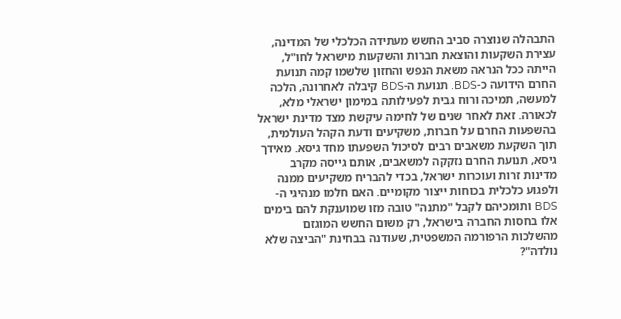התבהלה שנוצרה סביב החשש מעתידה הכלכלי של המדינה, עצירת השקעות והוצאת חברות והשקעות מישראל לחו"ל, הייתה ככל הנראה משאת הנפש והחזון שלשמו קמה תנועת החרם הידועה כ-BDS. תנועת ה-BDS קיבלה לאחרונה, הלכה למעשה, תמיכה ורוח גבית לפעילותה במימון ישראלי מלא, לכאורה. זאת לאחר שנים של לחימה עיקשת מצד מדינת ישראל בהשפעות החרם על חברות, משקיעים ודעת הקהל העולמית, תוך השקעת משאבים רבים לסיכול השפעתו מחד גיסא. מאידך גיסא, תנועת החרם נזקקה למשאבים, אותם גייסה מקרב מדינות זרות ועוכרות ישראל, בכדי להבריח משקיעים ממנה ולפגוע כלכלית בכוחות ייצור מקומיים. האם חלמו מנהיגי ה-BDS ותומכיהם לקבל "מתנה" טובה מזו שמוענקת להם בימים אלו בחסות החברה בישראל, רק משום החשש המוגזם מהשלכות הרפורמה המשפטית, שעודנה בבחינת "הביצה שלא נולדה"?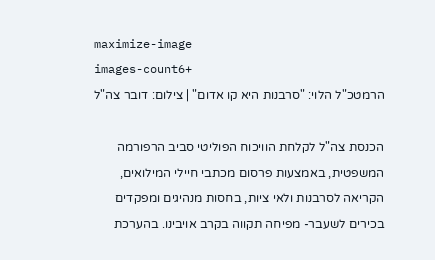maximize-image
images-count6+
הרמטכ"ל הלוי: "סרבנות היא קו אדום" | צילום: דובר צה"ל

הכנסת צה"ל לקלחת הוויכוח הפוליטי סביב הרפורמה המשפטית, באמצעות פרסום מכתבי חיילי המילואים, הקריאה לסרבנות ולאי ציות, בחסות מנהיגים ומפקדים בכירים לשעבר- מפיחה תקווה בקרב אויבינו. בהערכת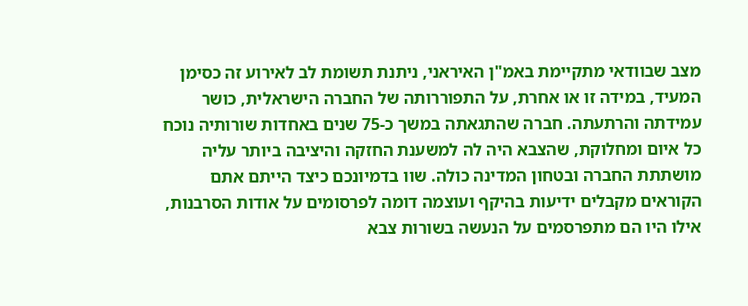מצב שבוודאי מתקיימת באמ"ן האיראני, ניתנת תשומת לב לאירוע זה כסימן המעיד, במידה זו או אחרת, על התפוררותה של החברה הישראלית, כושר עמידתה והרתעתה. חברה שהתגאתה במשך כ-75 שנים באחדות שורותיה נוכח כל איום ומחלוקת, שהצבא היה לה למשענת החזקה והיציבה ביותר עליה מושתתת החברה ובטחון המדינה כולה. שוו בדמיונכם כיצד הייתם אתם הקוראים מקבלים ידיעות בהיקף ועוצמה דומה לפרסומים על אודות הסרבנות, אילו היו הם מתפרסמים על הנעשה בשורות צבא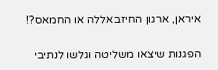איראן, ארגון החיזבאללה או החמאס?!

הפגנות שיצאו משליטה וגלשו לנתיבי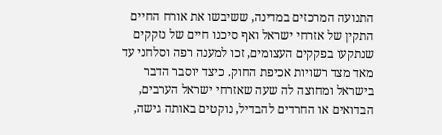התנועה המרכזים במדינה, ששיבשו את אורח החיים התקין של אזרחי ישראל ואף סיכנו חיים של נזקקים שנתקעו בפקקים העצומים, זכו למענה רפה וסלחני עד מאד מצד רשויות אכיפת החוק. כיצד יוסבר הדבר בישראל ומחוצה לה שעה שאזרחי ישראל הערבים, הבדואים או החרדים להבדיל, נוקטים באותה גישה,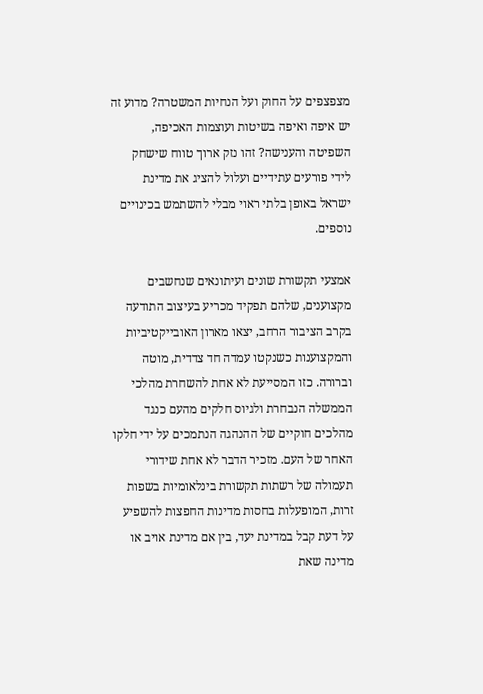מצפצפים על החוק ועל הנחיות המשטרה? מדוע זה יש איפה ואיפה בשיטות ועוצמות האכיפה, השפיטה והענישה? זהו נזק ארוך טווח שישחק לידי פורעים עתידיים ועלול להציג את מדינת ישראל באופן בלתי ראוי מבלי להשתמש בכינויים נוספים.

אמצעי תקשורת שונים ועיתונאים שנחשבים מקצוענים, שלהם תפקיד מכריע בעיצוב התודעה בקרב הציבור הרחב, יצאו מארון האובייקטיביות והמקצוענות כשנקטו עמדה חד צדדית, מוטה וברורה. כזו המסייעת לא אחת להשחרת מהלכי הממשלה הנבחרת ולגיוס חלקים מהעם כנגד מהלכים חוקיים של ההנהגה הנתמכים על ידי חלקו האחר של העם. מזכיר הדבר לא אחת שידורי תעמולה של רשתות תקשורת בינלאומיות בשפות זרות, המופעלות בחסות מדינות החפצות להשפיע על דעת קבל במדינת יעד, בין אם מדינת אויב או מדינה שאת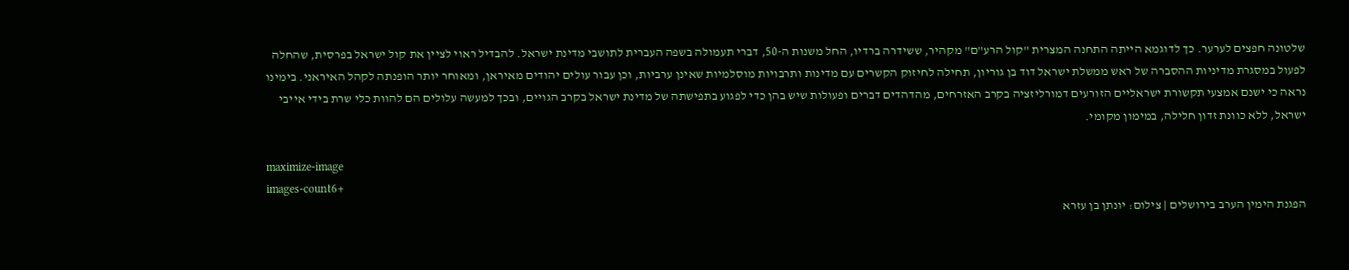שלטונה חפצים לערער. כך לדוגמא הייתה התחנה המצרית "קול הרע"ם" מקהיר, ששידרה ברדיו, החל משנות ה-50, דברי תעמולה בשפה העברית לתושבי מדינת ישראל. להבדיל ראוי לציין את קול ישראל בפרסית, שהחלה לפעול במסגרת מדיניות ההסברה של ראש ממשלת ישראל דוד בן גוריון, תחילה לחיזוק הקשרים עם מדינות ותרבויות מוסלמיות שאינן ערביות, וכן עבור עולים יהודים מאיראן, ומאוחר יותר הופנתה לקהל האיראני. בימינו נראה כי ישנם אמצעי תקשורת ישראליים הזורעים דמורליזציה בקרב האזרחים, מהדהדים דברים ופעולות שיש בהן כדי לפגוע בתפישתה של מדינת ישראל בקרב הגויים, ובכך למעשה עלולים הם להוות כלי שרת בידי אייבי ישראל, ללא כוונת זדון חלילה, במימון מקומי.

maximize-image
images-count6+
הפגנת הימין הערב בירושלים | צילום: יונתן בן עזרא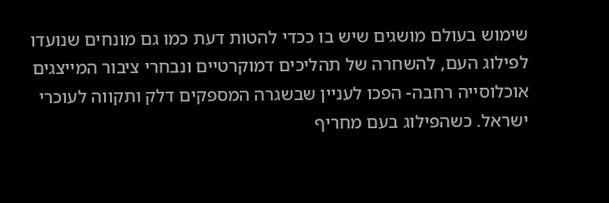שימוש בעולם מושגים שיש בו ככדי להטות דעת כמו גם מונחים שנועדו לפילוג העם, להשחרה של תהליכים דמוקרטיים ונבחרי ציבור המייצגים אוכלוסייה רחבה- הפכו לעניין שבשגרה המספקים דלק ותקווה לעוכרי ישראל. כשהפילוג בעם מחריף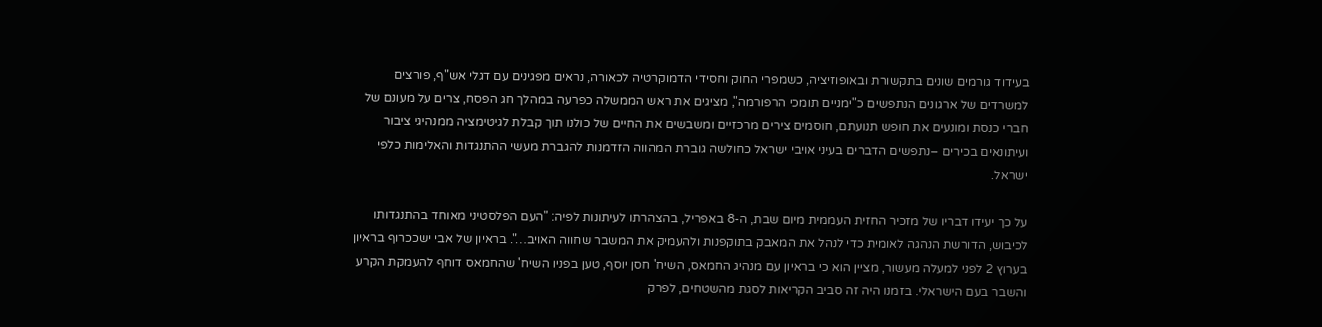בעידוד גורמים שונים בתקשורת ובאופוזיציה, כשמפרי החוק וחסידי הדמוקרטיה לכאורה, נראים מפגינים עם דגלי אש"ף, פורצים למשרדים של ארגונים הנתפשים כ"ימניים תומכי הרפורמה", מציגים את ראש הממשלה כפרעה במהלך חג הפסח, צרים על מעונם של חברי כנסת ומונעים את חופש תנועתם, חוסמים צירים מרכזיים ומשבשים את החיים של כולנו תוך קבלת לגיטימציה ממנהיגי ציבור ועיתונאים בכירים –נתפשים הדברים בעיני אויבי ישראל כחולשה גוברת המהווה הזדמנות להגברת מעשי ההתנגדות והאלימות כלפי ישראל.

על כך יעידו דבריו של מזכיר החזית העממית מיום שבת, ה-8 באפריל, בהצהרתו לעיתונות לפיה: "העם הפלסטיני מאוחד בהתנגדותו לכיבוש, הדורשת הנהגה לאומית כדי לנהל את המאבק בתוקפנות ולהעמיק את המשבר שחווה האויב…". בראיון של אבי ישככרוף בראיון בערוץ 2 לפני למעלה מעשור, מציין הוא כי בראיון עם מנהיג החמאס, השיח' חסן יוסף, טען בפניו השיח' שהחמאס דוחף להעמקת הקרע והשבר בעם הישראלי. בזמנו היה זה סביב הקריאות לסגת מהשטחים, לפרק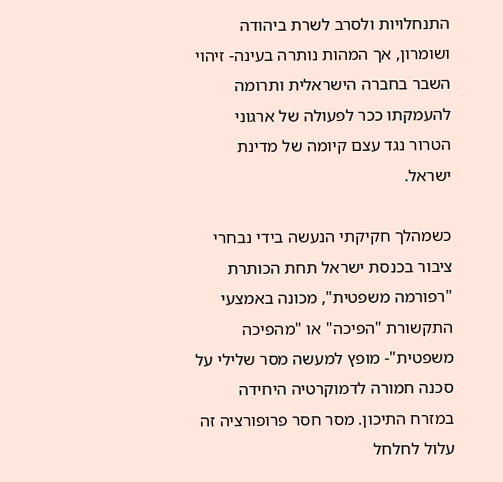התנחלויות ולסרב לשרת ביהודה ושומרון, אך המהות נותרה בעינה- זיהוי השבר בחברה הישראלית ותרומה להעמקתו ככר לפעולה של ארגוני הטרור נגד עצם קיומה של מדינת ישראל.

כשמהלך חקיקתי הנעשה בידי נבחרי ציבור בכנסת ישראל תחת הכותרת "רפורמה משפטית", מכונה באמצעי התקשורת "הפיכה" או "מהפיכה משפטית"- מופץ למעשה מסר שלילי על סכנה חמורה לדמוקרטיה היחידה במזרח התיכון. מסר חסר פרופורציה זה עלול לחלחל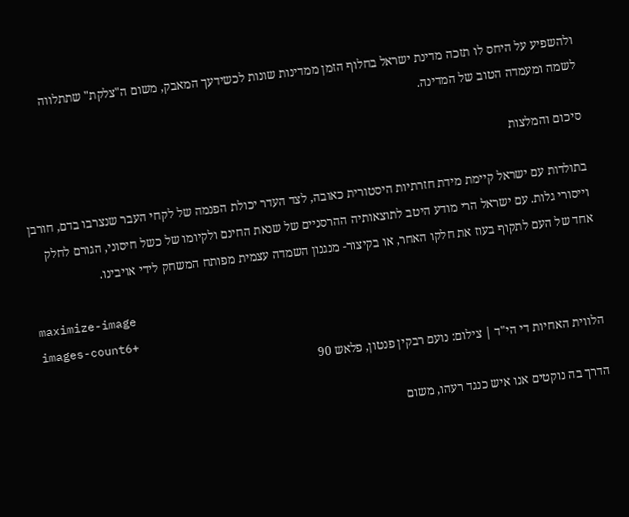ולהשפיע על היחס לו תזכה מדינת ישראל בחלוף הזמן ממדינות שונות לכשידעך המאבק, משום ה"צלקת" שתתלווה לשמה ומעמדה הטוב של המדינה.

סיכום והמלצות

בתולדות עם ישראל קיימת מידת חזרתיות היסטורית כאובה, לצד העדר יכולת הפנמה של לקחי העבר שנצרבו בדם, חורבן וייסורי גלות. עם ישראל הרי מודע היטב לתוצאותיה ההרסניים של שנאת החינם ולקיומו של כשל חיסוני, הגורם לחלק אחד של העם לתקוף בעוז את חלקו האחר, או בקיצור- מנגנון השמדה עצמית מפותח המשחק לידי אויבינו.

maximize-image
images-count6+
הלווית האחיות די הי"ד | צילום: נועם רבקין פנטון, פלאש 90

הדרך בה נוקטים אנו איש כנגד רעהו, משום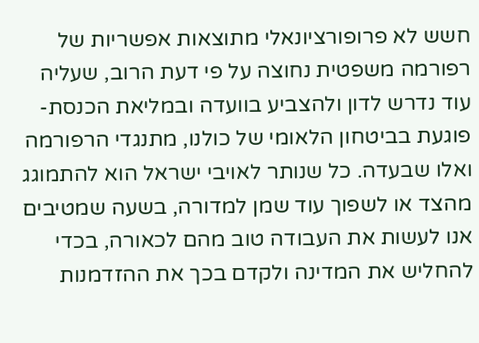חשש לא פרופורציונאלי מתוצאות אפשריות של רפורמה משפטית נחוצה על פי דעת הרוב, שעליה עוד נדרש לדון ולהצביע בוועדה ובמליאת הכנסת- פוגעת בביטחון הלאומי של כולנו, מתנגדי הרפורמה ואלו שבעדה. כל שנותר לאויבי ישראל הוא להתמוגג מהצד או לשפוך עוד שמן למדורה, בשעה שמטיבים אנו לעשות את העבודה טוב מהם לכאורה, בכדי להחליש את המדינה ולקדם בכך את ההזדמנות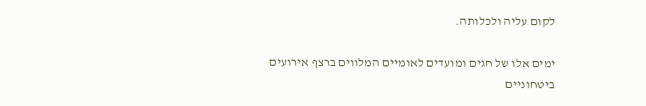לקום עליה ולכלותה.

ימים אלו של חגים ומועדים לאומיים המלווים ברצף אירועים ביטחוניים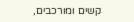קשים ומורכבים,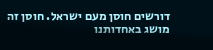דורשים חוסן מעם ישראל. חוסן זה מושג באחדותנו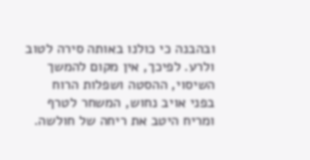ובהבנה כי כולנו באותה סירה לטוב ולרע. לפיכך, אין מקום להמשך השיסוי, ההסטה ושפלות הרוח בפני אויב נחוש, המשחר לטרף ומריח היטב את ריחה של חולשה.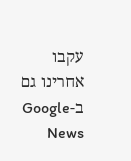עקבו אחרינו גם ב-Google News